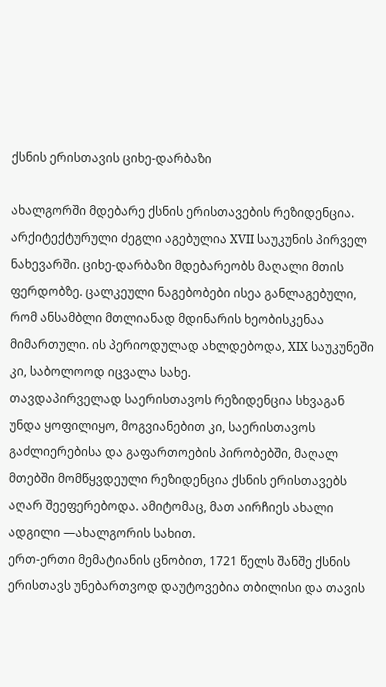ქსნის ერისთავის ციხე-დარბაზი

ახალგორში მდებარე ქსნის ერისთავების რეზიდენცია. არქიტექტურული ძეგლი აგებულია XVII საუკუნის პირველ ნახევარში. ციხე-დარბაზი მდებარეობს მაღალი მთის ფერდობზე. ცალკეული ნაგებობები ისეა განლაგებული, რომ ანსამბლი მთლიანად მდინარის ხეობისკენაა მიმართული. ის პერიოდულად ახლდებოდა, XIX საუკუნეში კი, საბოლოოდ იცვალა სახე.
თავდაპირველად საერისთავოს რეზიდენცია სხვაგან უნდა ყოფილიყო, მოგვიანებით კი, საერისთავოს გაძლიერებისა და გაფართოების პირობებში, მაღალ მთებში მომწყვდეული რეზიდენცია ქსნის ერისთავებს აღარ შეეფერებოდა. ამიტომაც, მათ აირჩიეს ახალი ადგილი —ახალგორის სახით.
ერთ-ერთი მემატიანის ცნობით, 1721 წელს შანშე ქსნის ერისთავს უნებართვოდ დაუტოვებია თბილისი და თავის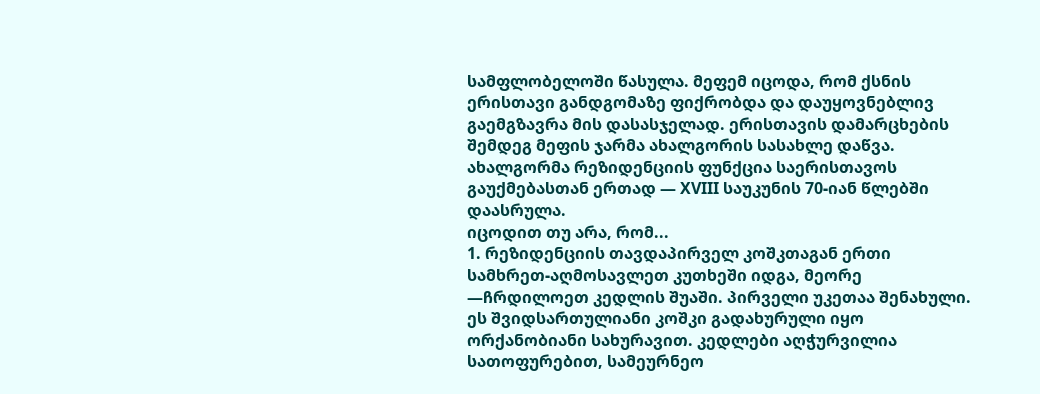სამფლობელოში წასულა. მეფემ იცოდა, რომ ქსნის ერისთავი განდგომაზე ფიქრობდა და დაუყოვნებლივ გაემგზავრა მის დასასჯელად. ერისთავის დამარცხების შემდეგ მეფის ჯარმა ახალგორის სასახლე დაწვა. ახალგორმა რეზიდენციის ფუნქცია საერისთავოს გაუქმებასთან ერთად — XVIII საუკუნის 70-იან წლებში დაასრულა.
იცოდით თუ არა, რომ...
1. რეზიდენციის თავდაპირველ კოშკთაგან ერთი სამხრეთ-აღმოსავლეთ კუთხეში იდგა, მეორე —ჩრდილოეთ კედლის შუაში. პირველი უკეთაა შენახული. ეს შვიდსართულიანი კოშკი გადახურული იყო ორქანობიანი სახურავით. კედლები აღჭურვილია სათოფურებით, სამეურნეო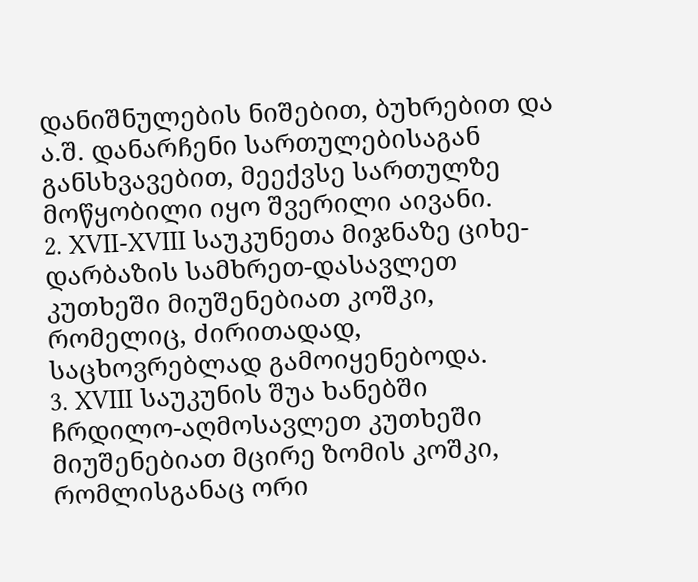დანიშნულების ნიშებით, ბუხრებით და ა.შ. დანარჩენი სართულებისაგან განსხვავებით, მეექვსე სართულზე მოწყობილი იყო შვერილი აივანი.
2. XVII-XVIII საუკუნეთა მიჯნაზე ციხე-დარბაზის სამხრეთ-დასავლეთ კუთხეში მიუშენებიათ კოშკი, რომელიც, ძირითადად, საცხოვრებლად გამოიყენებოდა.
3. XVIII საუკუნის შუა ხანებში ჩრდილო-აღმოსავლეთ კუთხეში მიუშენებიათ მცირე ზომის კოშკი, რომლისგანაც ორი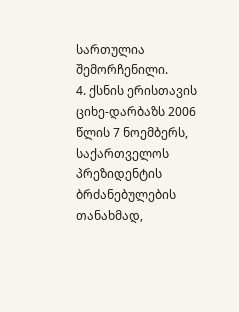სართულია შემორჩენილი.
4. ქსნის ერისთავის ციხე-დარბაზს 2006 წლის 7 ნოემბერს, საქართველოს პრეზიდენტის ბრძანებულების თანახმად,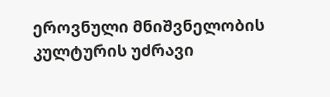ეროვნული მნიშვნელობის კულტურის უძრავი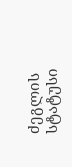ძეგლის სტატუსი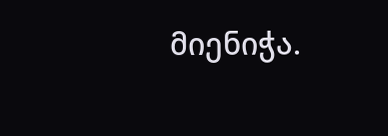მიენიჭა.